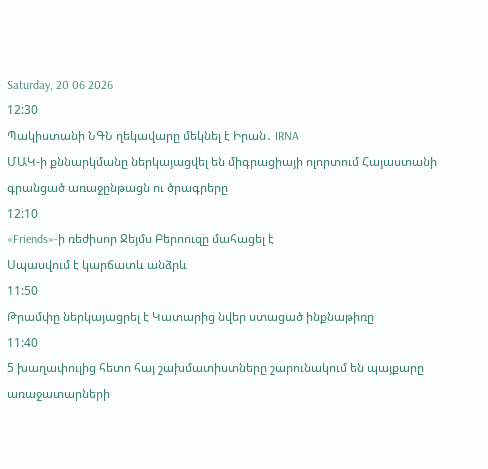Saturday, 20 06 2026
12:30
Պակիստանի ՆԳՆ ղեկավարը մեկնել է Իրան․ IRNA
ՄԱԿ-ի քննարկմանը ներկայացվել են միգրացիայի ոլորտում Հայաստանի գրանցած առաջընթացն ու ծրագրերը
12:10
«Friends»-ի ռեժիսոր Ջեյմս Բերոուզը մահացել է
Սպասվում է կարճատև անձրև
11:50
Թրամփը ներկայացրել է Կատարից նվեր ստացած ինքնաթիռը
11:40
5 խաղափուլից հետո հայ շախմատիստները շարունակում են պայքարը առաջատարների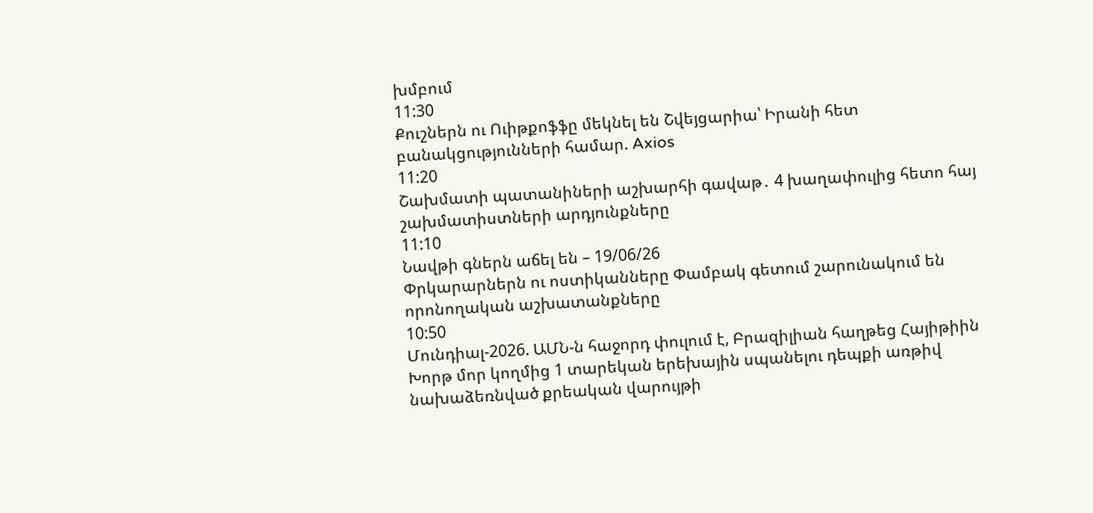խմբում
11:30
Քուշներն ու Ուիթքոֆֆը մեկնել են Շվեյցարիա՝ Իրանի հետ բանակցությունների համար. Axios
11:20
Շախմատի պատանիների աշխարհի գավաթ․ 4 խաղափուլից հետո հայ շախմատիստների արդյունքները
11:10
Նավթի գներն աճել են – 19/06/26
Փրկարարներն ու ոստիկանները Փամբակ գետում շարունակում են որոնողական աշխատանքները
10:50
Մունդիալ-2026. ԱՄՆ-ն հաջորդ փուլում է, Բրազիլիան հաղթեց Հայիթիին
Խորթ մոր կողմից 1 տարեկան երեխային սպանելու դեպքի առթիվ նախաձեռնված քրեական վարույթի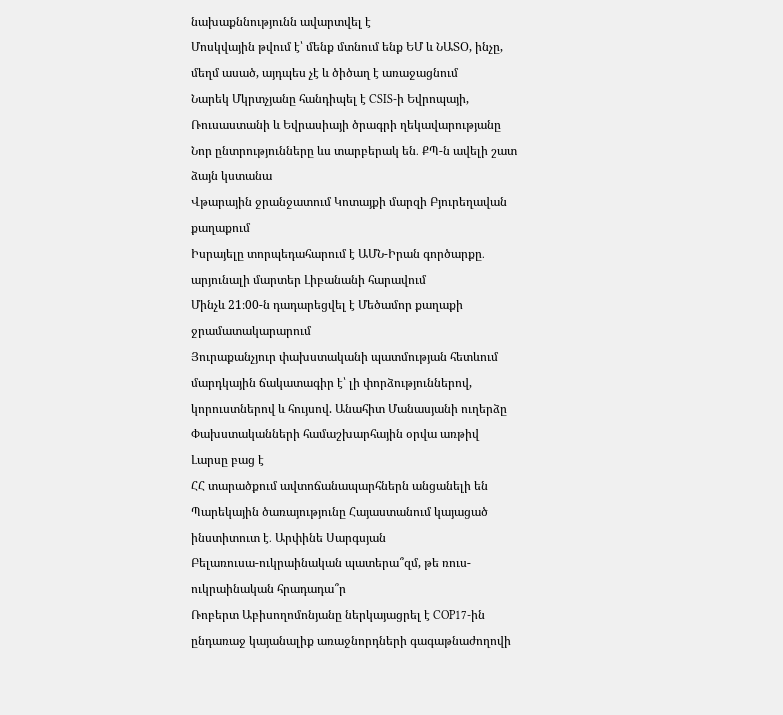նախաքննությունն ավարտվել է
Մոսկվային թվում է՝ մենք մտնում ենք ԵՄ և ՆԱՏՕ, ինչը, մեղմ ասած, այդպես չէ և ծիծաղ է առաջացնում
Նարեկ Մկրտչյանը հանդիպել է CSIS-ի Եվրոպայի, Ռուսաստանի և Եվրասիայի ծրագրի ղեկավարությանը
Նոր ընտրությունները ևս տարբերակ են․ ՔՊ-ն ավելի շատ ձայն կստանա
Վթարային ջրանջատում Կոտայքի մարզի Բյուրեղավան քաղաքում
Իսրայելը տորպեդահարում է ԱՄՆ-Իրան գործարքը․ արյունալի մարտեր Լիբանանի հարավում
Մինչև 21։00-ն դադարեցվել է Մեծամոր քաղաքի ջրամատակարարում
Յուրաքանչյուր փախստականի պատմության հետևում մարդկային ճակատագիր է՝ լի փորձություններով, կորուստներով և հույսով. Անահիտ Մանասյանի ուղերձը Փախստականների համաշխարհային օրվա առթիվ
Լարսը բաց է
ՀՀ տարածքում ավտոճանապարհներն անցանելի են
Պարեկային ծառայությունը Հայաստանում կայացած ինստիտուտ է․ Արփինե Սարգսյան
Բելառուսա-ուկրաինական պատերա՞զմ, թե ռուս-ուկրաինական հրադադա՞ր
Ռոբերտ Աբիսողոմոնյանը ներկայացրել է COP17-ին ընդառաջ կայանալիք առաջնորդների գագաթնաժողովի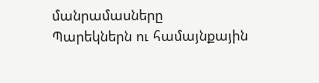մանրամասները
Պարեկներն ու համայնքային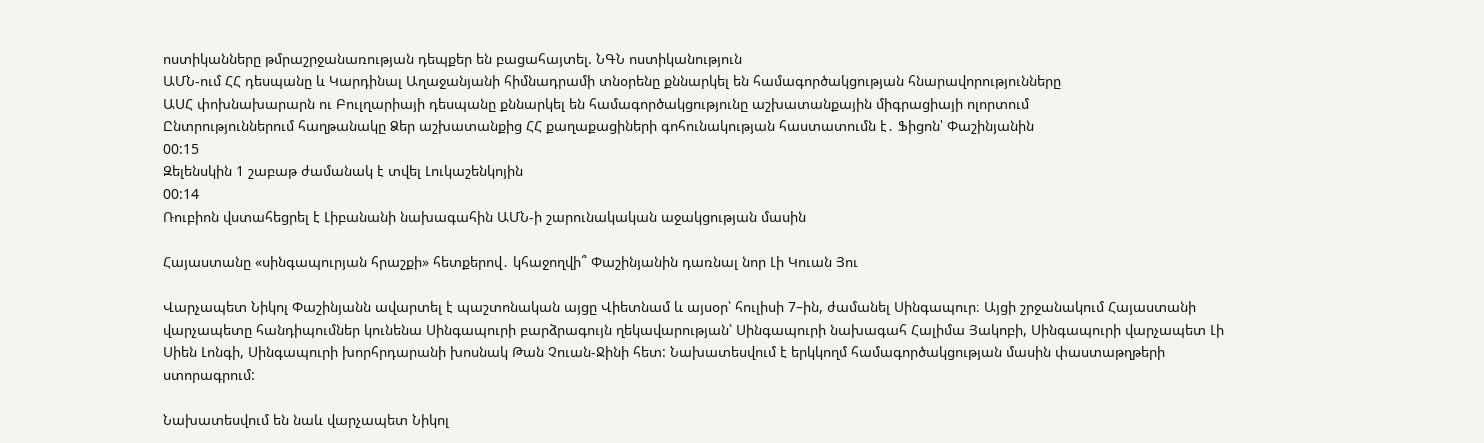ոստիկանները թմրաշրջանառության դեպքեր են բացահայտել. ՆԳՆ ոստիկանություն
ԱՄՆ-ում ՀՀ դեսպանը և Կարդինալ Աղաջանյանի հիմնադրամի տնօրենը քննարկել են համագործակցության հնարավորությունները
ԱՍՀ փոխնախարարն ու Բուլղարիայի դեսպանը քննարկել են համագործակցությունը աշխատանքային միգրացիայի ոլորտում
Ընտրություններում հաղթանակը Ձեր աշխատանքից ՀՀ քաղաքացիների գոհունակության հաստատումն է․ Ֆիցոն՝ Փաշինյանին
00:15
Զելենսկին 1 շաբաթ ժամանակ է տվել Լուկաշենկոյին
00:14
Ռուբիոն վստահեցրել է Լիբանանի նախագահին ԱՄՆ-ի շարունակական աջակցության մասին

Հայաստանը «սինգապուրյան հրաշքի» հետքերով․ կհաջողվի՞ Փաշինյանին դառնալ նոր Լի Կուան Յու

Վարչապետ Նիկոլ Փաշինյանն ավարտել է պաշտոնական այցը Վիետնամ և այսօր՝ հուլիսի 7–ին, ժամանել Սինգապուր։ Այցի շրջանակում Հայաստանի վարչապետը հանդիպումներ կունենա Սինգապուրի բարձրագույն ղեկավարության՝ Սինգապուրի նախագահ Հալիմա Յակոբի, Սինգապուրի վարչապետ Լի Սիեն Լոնգի, Սինգապուրի խորհրդարանի խոսնակ Թան Չուան-Ջինի հետ: Նախատեսվում է երկկողմ համագործակցության մասին փաստաթղթերի ստորագրում:

Նախատեսվում են նաև վարչապետ Նիկոլ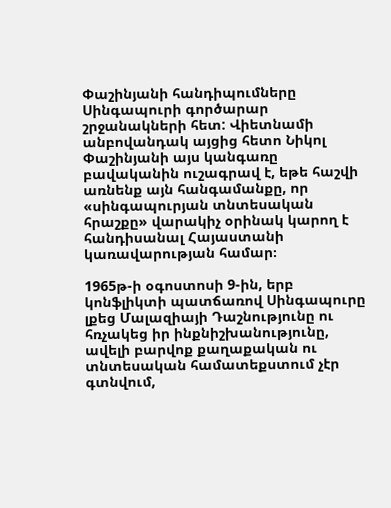Փաշինյանի հանդիպումները Սինգապուրի գործարար շրջանակների հետ: Վիետնամի անբովանդակ այցից հետո Նիկոլ Փաշինյանի այս կանգառը բավականին ուշագրավ է, եթե հաշվի առնենք այն հանգամանքը, որ «սինգապուրյան տնտեսական հրաշքը» վարակիչ օրինակ կարող է հանդիսանալ Հայաստանի կառավարության համար։

1965թ-ի օգոստոսի 9-ին, երբ կոնֆլիկտի պատճառով Սինգապուրը լքեց Մալազիայի Դաշնությունը ու հռչակեց իր ինքնիշխանությունը, ավելի բարվոք քաղաքական ու տնտեսական համատեքստում չէր գտնվում,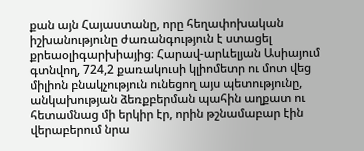քան այն Հայաստանը, որը հեղափոխական իշխանությունը ժառանգություն է ստացել քրեաօլիգարխիայից։ Հարավ-արևելյան Ասիայում գտնվող, 724,2 քառակուսի կլիոմետր ու մոտ վեց միլիոն բնակչություն ունեցող այս պետությունը, անկախության ձեռքբերման պահին աղքատ ու հետամնաց մի երկիր էր, որին թշնամաբար էին վերաբերում նրա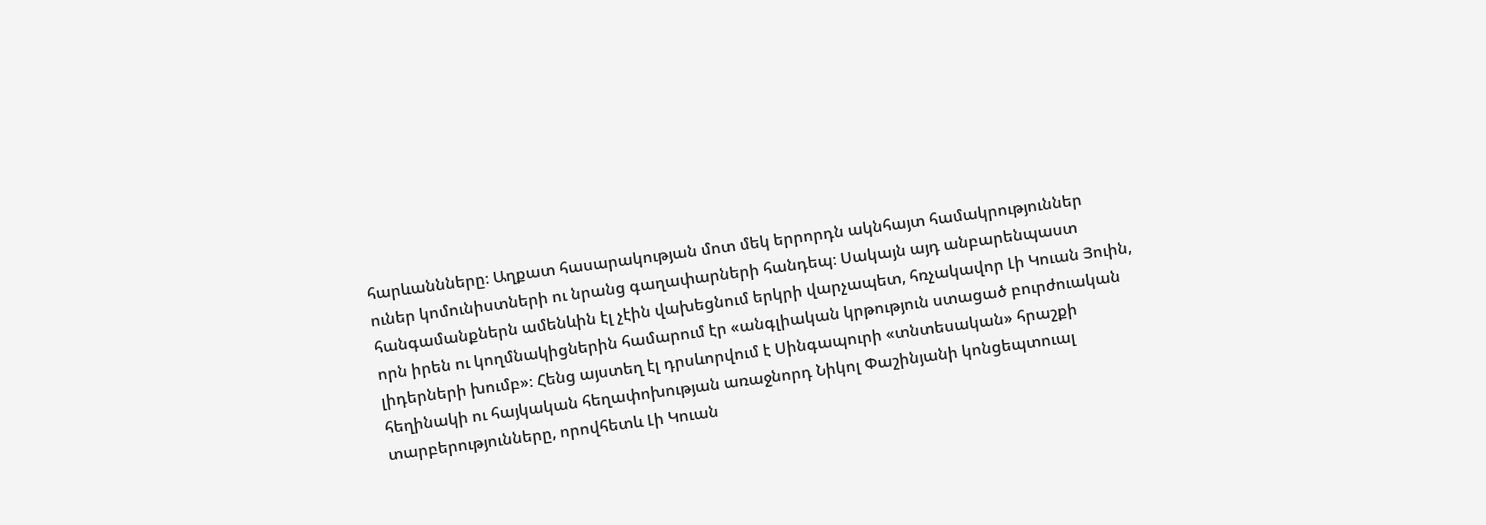հարևաննները։ Աղքատ հասարակության մոտ մեկ երրորդն ակնհայտ համակրություններ ուներ կոմունիստների ու նրանց գաղափարների հանդեպ։ Սակայն այդ անբարենպաստ հանգամանքներն ամենևին էլ չէին վախեցնում երկրի վարչապետ, հռչակավոր Լի Կուան Յուին, որն իրեն ու կողմնակիցներին համարում էր «անգլիական կրթություն ստացած բուրժուական լիդերների խումբ»։ Հենց այստեղ էլ դրսևորվում է Սինգապուրի «տնտեսական» հրաշքի հեղինակի ու հայկական հեղափոխության առաջնորդ Նիկոլ Փաշինյանի կոնցեպտուալ տարբերությունները, որովհետև Լի Կուան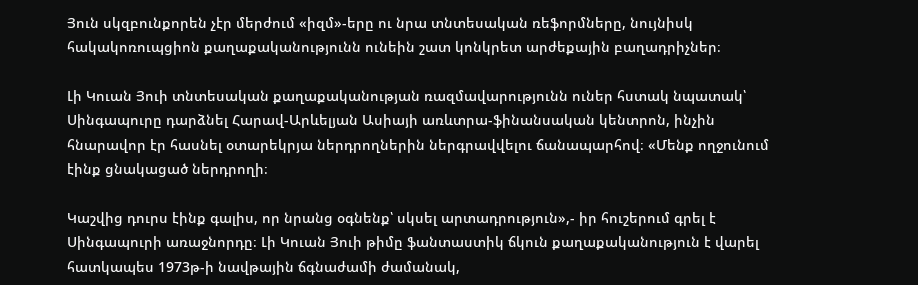Յուն սկզբունքորեն չէր մերժում «իզմ»-երը ու նրա տնտեսական ռեֆորմները, նույնիսկ հակակոռուպցիոն քաղաքականությունն ունեին շատ կոնկրետ արժեքային բաղադրիչներ։

Լի Կուան Յուի տնտեսական քաղաքականության ռազմավարությունն ուներ հստակ նպատակ՝ Սինգապուրը դարձնել Հարավ-Արևելյան Ասիայի առևտրա-ֆինանսական կենտրոն, ինչին հնարավոր էր հասնել օտարեկրյա ներդրողներին ներգրավվելու ճանապարհով։ «Մենք ողջունում էինք ցնակացած ներդրողի։

Կաշվից դուրս էինք գալիս, որ նրանց օգնենք՝ սկսել արտադրություն»,- իր հուշերում գրել է Սինգապուրի առաջնորդը։ Լի Կուան Յուի թիմը ֆանտաստիկ ճկուն քաղաքականություն է վարել հատկապես 1973թ-ի նավթային ճգնաժամի ժամանակ,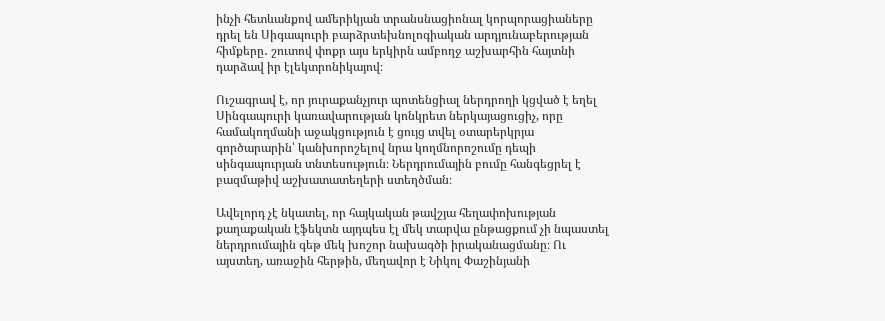ինչի հետևանքով ամերիկյան տրանսնացիոնալ կորպորացիաները դրել են Սիգապուրի բարձրտեխնոլոգիական արդյունաբերության հիմքերը․ շուտով փոքր այս երկիրն ամբողջ աշխարհին հայտնի դարձավ իր էլեկտրոնիկայով։

Ուշագրավ է, որ յուրաքանչյուր պոտենցիալ ներդրողի կցված է եղել Սինգապուրի կառավարության կոնկրետ ներկայացուցիչ, որը համակողմանի աջակցություն է ցույց տվել օտարերկրյա գործարարին՝ կանխորոշելով նրա կողմնորոշումը դեպի սինգապուրյան տնտեսություն։ Ներդրումային բումը հանգեցրել է բազմաթիվ աշխատատեղերի ստեղծման։

Ավելորդ չէ նկատել, որ հայկական թավշյա հեղափոխության քաղաքական էֆեկտն այդպես էլ մեկ տարվա ընթացքում չի նպաստել ներդրումային գեթ մեկ խոշոր նախագծի իրականացմանը։ Ու այստեղ, առաջին հերթին, մեղավոր է Նիկոլ Փաշինյանի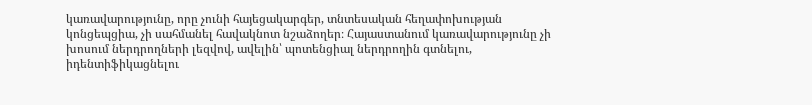կառավարությունը, որը չունի հայեցակարգեր, տնտեսական հեղափոխության կոնցեպցիա, չի սահմանել հավակնոտ նշաձողեր։ Հայաստանում կառավարությունը չի խոսում ներդրողների լեզվով, ավելին՝ պոտենցիալ ներդրողին գտնելու, իդենտիֆիկացնելու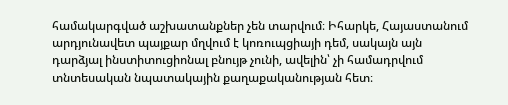համակարգված աշխատանքներ չեն տարվում։ Իհարկե, Հայաստանում արդյունավետ պայքար մղվում է կոռուպցիայի դեմ, սակայն այն դարձյալ ինստիտուցիոնալ բնույթ չունի, ավելին՝ չի համադրվում տնտեսական նպատակային քաղաքականության հետ։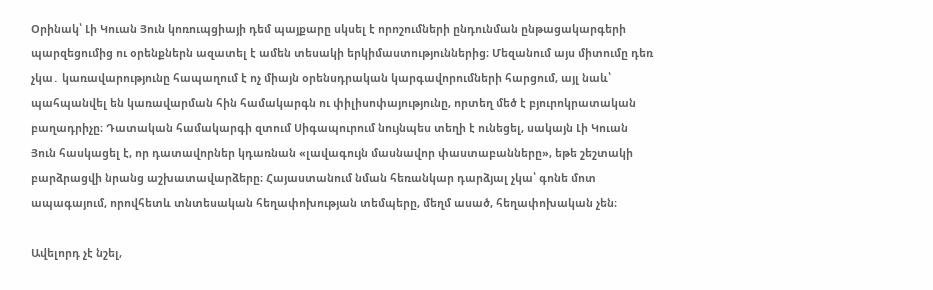Օրինակ՝ Լի Կուան Յուն կոռուպցիայի դեմ պայքարը սկսել է որոշումների ընդունման ընթացակարգերի պարզեցումից ու օրենքներն ազատել է ամեն տեսակի երկիմաստություններից։ Մեզանում այս միտումը դեռ չկա․ կառավարությունը հապաղում է ոչ միայն օրենսդրական կարգավորումների հարցում, այլ նաև՝ պահպանվել են կառավարման հին համակարգն ու փիլիսոփայությունը, որտեղ մեծ է բյուրոկրատական բաղադրիչը։ Դատական համակարգի զտում Սիգապուրում նույնպես տեղի է ունեցել, սակայն Լի Կուան Յուն հասկացել է, որ դատավորներ կդառնան «լավագույն մասնավոր փաստաբանները», եթե շեշտակի բարձրացվի նրանց աշխատավարձերը։ Հայաստանում նման հեռանկար դարձյալ չկա՝ գոնե մոտ ապագայում, որովհետև տնտեսական հեղափոխության տեմպերը, մեղմ ասած, հեղափոխական չեն։

Ավելորդ չէ նշել,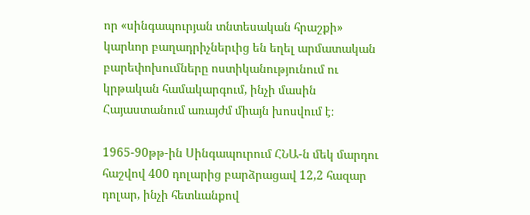որ «սինգապուրյան տնտեսական հրաշքի» կարևոր բաղադրիչներւից են եղել արմատական բարեփոխումները ոստիկանությունում ու կրթական համակարգում, ինչի մասին Հայաստանում առայժմ միայն խոսվում է։

1965-90թթ-ին Սինգապուրում ՀՆԱ-ն մեկ մարդու հաշվով 400 դոլարից բարձրացավ 12,2 հազար դոլար, ինչի հետևանքով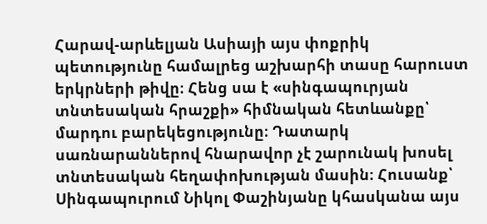Հարավ-արևելյան Ասիայի այս փոքրիկ պետությունը համալրեց աշխարհի տասը հարուստ երկրների թիվը։ Հենց սա է «սինգապուրյան տնտեսական հրաշքի» հիմնական հետևանքը՝ մարդու բարեկեցությունը։ Դատարկ սառնարաններով հնարավոր չէ շարունակ խոսել տնտեսական հեղափոխության մասին։ Հուսանք՝ Սինգապուրում Նիկոլ Փաշինյանը կհասկանա այս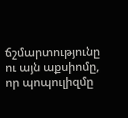ճշմարտությունը ու այն աքսիոմը, որ պոպուլիզմը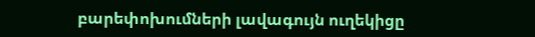բարեփոխումների լավագույն ուղեկիցը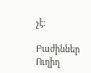չէ։

Բաժիններ
Ուղիղ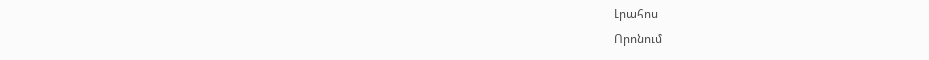Լրահոս
Որոնում